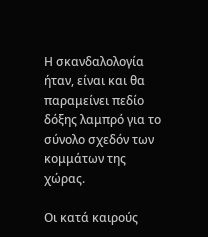Η σκανδαλολογία ήταν, είναι και θα παραμείνει πεδίο δόξης λαμπρό για το σύνολο σχεδόν των κομμάτων της χώρας.

Οι κατά καιρούς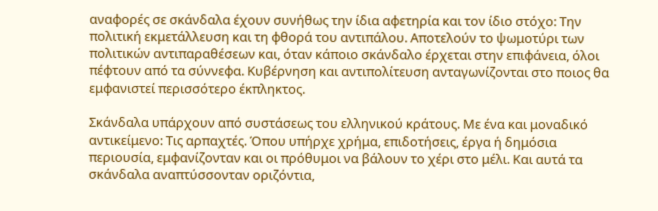αναφορές σε σκάνδαλα έχουν συνήθως την ίδια αφετηρία και τον ίδιο στόχο: Την πολιτική εκμετάλλευση και τη φθορά του αντιπάλου. Αποτελούν το ψωμοτύρι των πολιτικών αντιπαραθέσεων και, όταν κάποιο σκάνδαλο έρχεται στην επιφάνεια, όλοι πέφτουν από τα σύννεφα. Κυβέρνηση και αντιπολίτευση ανταγωνίζονται στο ποιος θα εμφανιστεί περισσότερο έκπληκτος.

Σκάνδαλα υπάρχουν από συστάσεως του ελληνικού κράτους. Με ένα και μοναδικό αντικείμενο: Τις αρπαχτές. Όπου υπήρχε χρήμα, επιδοτήσεις, έργα ή δημόσια περιουσία, εμφανίζονταν και οι πρόθυμοι να βάλουν το χέρι στο μέλι. Και αυτά τα σκάνδαλα αναπτύσσονταν οριζόντια,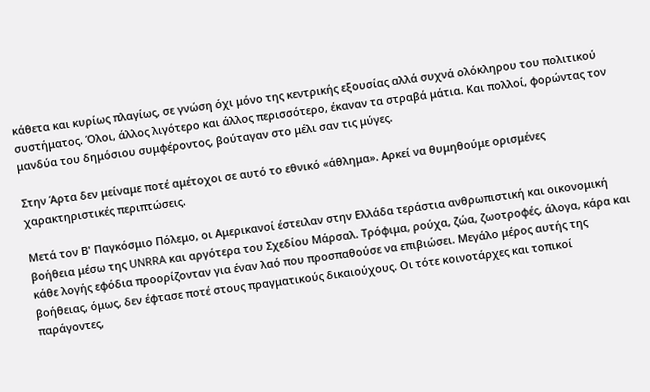κάθετα και κυρίως πλαγίως, σε γνώση όχι μόνο της κεντρικής εξουσίας αλλά συχνά ολόκληρου του πολιτικού συστήματος. Όλοι, άλλος λιγότερο και άλλος περισσότερο, έκαναν τα στραβά μάτια. Και πολλοί, φορώντας τον μανδύα του δημόσιου συμφέροντος, βούταγαν στο μέλι σαν τις μύγες.

Στην Άρτα δεν μείναμε ποτέ αμέτοχοι σε αυτό το εθνικό «άθλημα». Αρκεί να θυμηθούμε ορισμένες χαρακτηριστικές περιπτώσεις.

Μετά τον Β' Παγκόσμιο Πόλεμο, οι Αμερικανοί έστειλαν στην Ελλάδα τεράστια ανθρωπιστική και οικονομική βοήθεια μέσω της UNRRA και αργότερα του Σχεδίου Μάρσαλ. Τρόφιμα, ρούχα, ζώα, ζωοτροφές, άλογα, κάρα και κάθε λογής εφόδια προορίζονταν για έναν λαό που προσπαθούσε να επιβιώσει. Μεγάλο μέρος αυτής της βοήθειας, όμως, δεν έφτασε ποτέ στους πραγματικούς δικαιούχους. Οι τότε κοινοτάρχες και τοπικοί παράγοντες,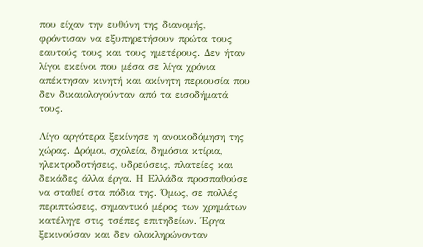που είχαν την ευθύνη της διανομής, φρόντισαν να εξυπηρετήσουν πρώτα τους εαυτούς τους και τους ημετέρους. Δεν ήταν λίγοι εκείνοι που μέσα σε λίγα χρόνια απέκτησαν κινητή και ακίνητη περιουσία που δεν δικαιολογούνταν από τα εισοδήματά τους.

Λίγο αργότερα ξεκίνησε η ανοικοδόμηση της χώρας. Δρόμοι, σχολεία, δημόσια κτίρια, ηλεκτροδοτήσεις, υδρεύσεις, πλατείες και δεκάδες άλλα έργα. Η Ελλάδα προσπαθούσε να σταθεί στα πόδια της. Όμως, σε πολλές περιπτώσεις, σημαντικό μέρος των χρημάτων κατέληγε στις τσέπες επιτηδείων. Έργα ξεκινούσαν και δεν ολοκληρώνονταν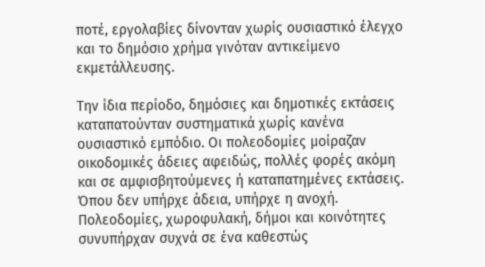ποτέ, εργολαβίες δίνονταν χωρίς ουσιαστικό έλεγχο και το δημόσιο χρήμα γινόταν αντικείμενο εκμετάλλευσης.

Την ίδια περίοδο, δημόσιες και δημοτικές εκτάσεις καταπατούνταν συστηματικά χωρίς κανένα ουσιαστικό εμπόδιο. Οι πολεοδομίες μοίραζαν οικοδομικές άδειες αφειδώς, πολλές φορές ακόμη και σε αμφισβητούμενες ή καταπατημένες εκτάσεις. Όπου δεν υπήρχε άδεια, υπήρχε η ανοχή. Πολεοδομίες, χωροφυλακή, δήμοι και κοινότητες συνυπήρχαν συχνά σε ένα καθεστώς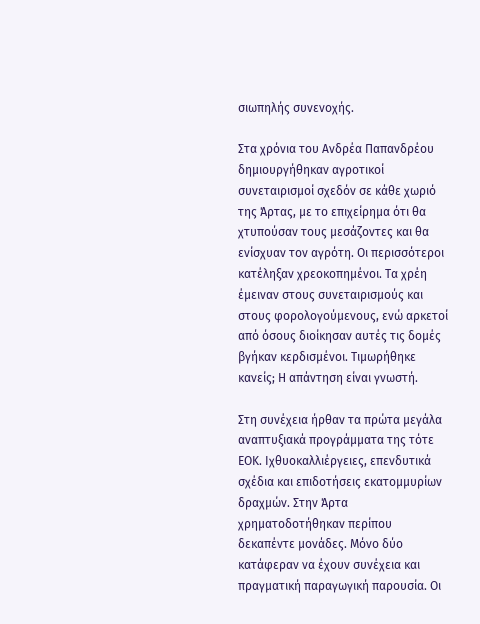σιωπηλής συνενοχής.

Στα χρόνια του Ανδρέα Παπανδρέου δημιουργήθηκαν αγροτικοί συνεταιρισμοί σχεδόν σε κάθε χωριό της Άρτας, με το επιχείρημα ότι θα χτυπούσαν τους μεσάζοντες και θα ενίσχυαν τον αγρότη. Οι περισσότεροι κατέληξαν χρεοκοπημένοι. Τα χρέη έμειναν στους συνεταιρισμούς και στους φορολογούμενους, ενώ αρκετοί από όσους διοίκησαν αυτές τις δομές βγήκαν κερδισμένοι. Τιμωρήθηκε κανείς; Η απάντηση είναι γνωστή.

Στη συνέχεια ήρθαν τα πρώτα μεγάλα αναπτυξιακά προγράμματα της τότε ΕΟΚ. Ιχθυοκαλλιέργειες, επενδυτικά σχέδια και επιδοτήσεις εκατομμυρίων δραχμών. Στην Άρτα χρηματοδοτήθηκαν περίπου δεκαπέντε μονάδες. Μόνο δύο κατάφεραν να έχουν συνέχεια και πραγματική παραγωγική παρουσία. Οι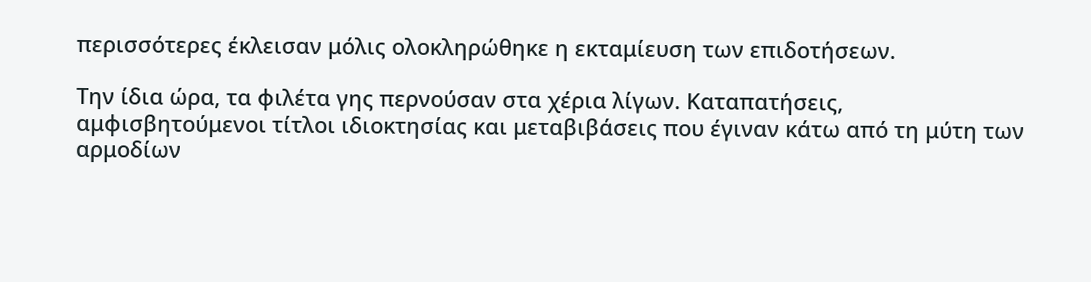περισσότερες έκλεισαν μόλις ολοκληρώθηκε η εκταμίευση των επιδοτήσεων.

Την ίδια ώρα, τα φιλέτα γης περνούσαν στα χέρια λίγων. Καταπατήσεις, αμφισβητούμενοι τίτλοι ιδιοκτησίας και μεταβιβάσεις που έγιναν κάτω από τη μύτη των αρμοδίων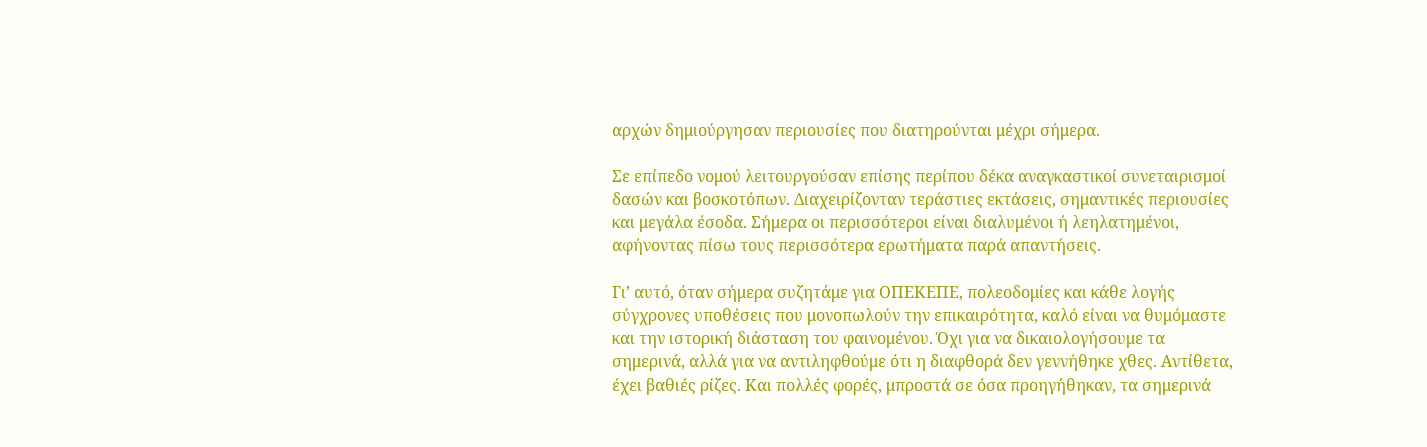αρχών δημιούργησαν περιουσίες που διατηρούνται μέχρι σήμερα.

Σε επίπεδο νομού λειτουργούσαν επίσης περίπου δέκα αναγκαστικοί συνεταιρισμοί δασών και βοσκοτόπων. Διαχειρίζονταν τεράστιες εκτάσεις, σημαντικές περιουσίες και μεγάλα έσοδα. Σήμερα οι περισσότεροι είναι διαλυμένοι ή λεηλατημένοι, αφήνοντας πίσω τους περισσότερα ερωτήματα παρά απαντήσεις.

Γι’ αυτό, όταν σήμερα συζητάμε για ΟΠΕΚΕΠΕ, πολεοδομίες και κάθε λογής σύγχρονες υποθέσεις που μονοπωλούν την επικαιρότητα, καλό είναι να θυμόμαστε και την ιστορική διάσταση του φαινομένου. Όχι για να δικαιολογήσουμε τα σημερινά, αλλά για να αντιληφθούμε ότι η διαφθορά δεν γεννήθηκε χθες. Αντίθετα, έχει βαθιές ρίζες. Και πολλές φορές, μπροστά σε όσα προηγήθηκαν, τα σημερινά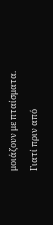μοιάζουν με πταίσματα. Γιατί πριν από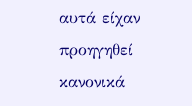αυτά είχαν προηγηθεί κανονικά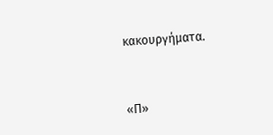κακουργήματα.



«Π»